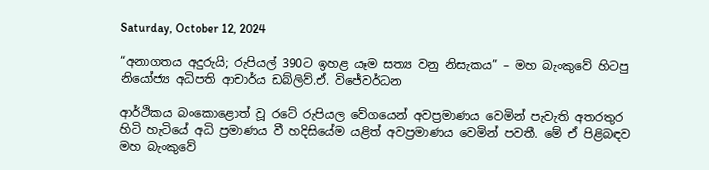Saturday, October 12, 2024

“අනාගතය අදුරුයි; රුපියල් 390ට ඉහළ යෑම සත්‍ය වනු නිසැකය” – මහ බැංකුවේ හිටපු නියෝජ්‍ය අධිපති ආචාර්ය ඩබ්ලිව්.ඒ. විජේවර්ධන

ආර්ථිකය බංකොළොත් වූ රටේ රුපියල වේගයෙන් අවප්‍රමාණය වෙමින් පැවැති අතරතුර හිටි හැටියේ අධි ප්‍රමාණය වී හදිසියේම යළිත් අවප්‍රමාණය වෙමින් පවතී. මේ ඒ පිළිබඳව මහ බැංකුවේ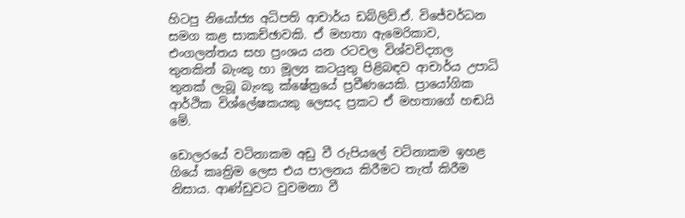හිටපු නියෝජ්‍ය අධිපති ආචාර්ය ඩබ්ලිව්.ඒ. විජේවර්ධන සමග කළ සාකච්ඡාවකි. ඒ මහතා ඇමෙරිකාව, එංගලන්තය සහ ප්‍රංශය යන රටවල විශ්වවිද්‍යාල තුනකින් බැංකු හා මූල්‍ය කටයුතු පිළිබඳව ආචාර්ය උපාධි තුනක් ලැබූ බැංකු ක්ෂේත්‍රයේ ප්‍රවීණයෙකි. ප්‍රායෝගික ආර්ථික විශ්ලේෂකයකු ලෙසද ප්‍රකට ඒ මහතාගේ හඬයි මේ.

ඩොලරයේ වටිනාකම අඩු වී රුපියලේ වටිනාකම ඉහළ ගියේ කෘත්‍රිම ලෙස එය පාලනය කිරීමට තැත් කිරීම නිසාය. ආණ්ඩුවට වුවමනා වී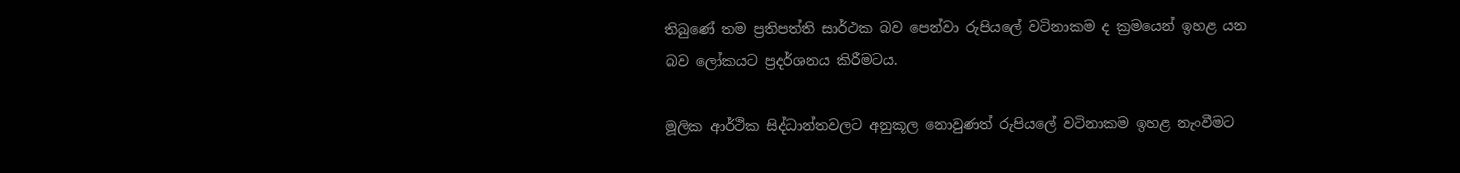තිබුණේ තම ප්‍රතිපත්ති සාර්ථක බව පෙන්වා රුපියලේ වටිනාකම ද ක්‍රමයෙන් ඉහළ යන බව ලෝකයට ප්‍රදර්ශනය කිරීමටය.

මූලික ආර්ථික සිද්ධාන්තවලට අනුකූල නොවුණත් රුපියලේ වටිනාකම ඉහළ නැංවීමට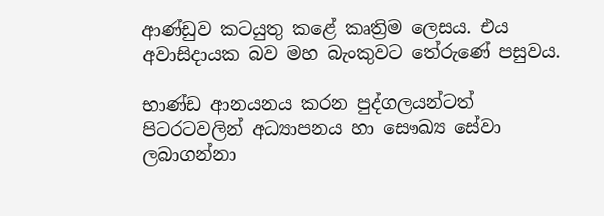ආණ්ඩුව කටයුතු කළේ කෘත්‍රිම ලෙසය. එය අවාසිදායක බව මහ බැංකුවට තේරුණේ පසුවය.

භාණ්ඩ ආනයනය කරන පුද්ගලයන්ටත් පිටරටවලින් අධ්‍යාපනය හා සෞඛ්‍ය සේවා ලබාගන්නා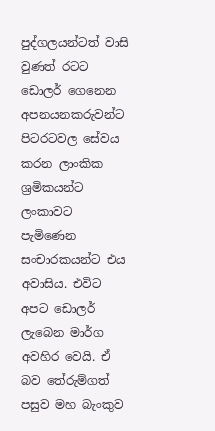පුද්ගලයන්ටත් වාසි වුණත් රටට ඩොලර් ගෙනෙන අපනයනකරුවන්ට පිටරටවල සේවය කරන ලාංකික ශ්‍රමිකයන්ට ලංකාවට පැමිණෙන සංචාරකයන්ට එය අවාසිය. එවිට අපට ඩොලර් ලැබෙන මාර්ග අවහිර වෙයි. ඒ බව තේරුම්ගත් පසුව මහ බැංකුව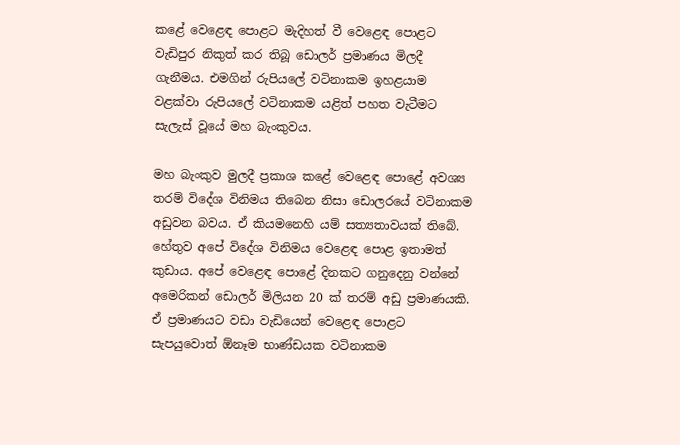කළේ වෙළෙඳ පොළට මැදිහත් වී වෙළෙඳ පොළට වැඩිපුර නිකුත් කර තිබූ ඩොලර් ප්‍රමාණය මිලදී ගැනීමය. එමගින් රුපියලේ වටිනාකම ඉහළයාම වළක්වා රුපියලේ වටිනාකම යළිත් පහත වැටීමට සැලැස් වූයේ මහ බැංකුවය.

මහ බැංකුව මුලදී ප්‍රකාශ කළේ වෙළෙඳ පොළේ අවශ්‍ය තරම් විදේශ විනිමය තිබෙන නිසා ඩොලරයේ වටිනාකම අඩුවන බවය. ඒ කියමනෙහි යම් සත්‍යතාවයක් තිබේ. හේතුව අපේ විදේශ විනිමය වෙළෙඳ පොළ ඉතාමත් කුඩාය. අපේ වෙළෙඳ පොළේ දිනකට ගනුදෙනු වන්නේ අමෙරිකන් ඩොලර් මිලියන 20 ක් තරම් අඩු ප්‍රමාණයකි. ඒ ප්‍රමාණයට වඩා වැඩියෙන් වෙළෙඳ පොළට සැපයුවොත් ඕනෑම භාණ්ඩයක වටිනාකම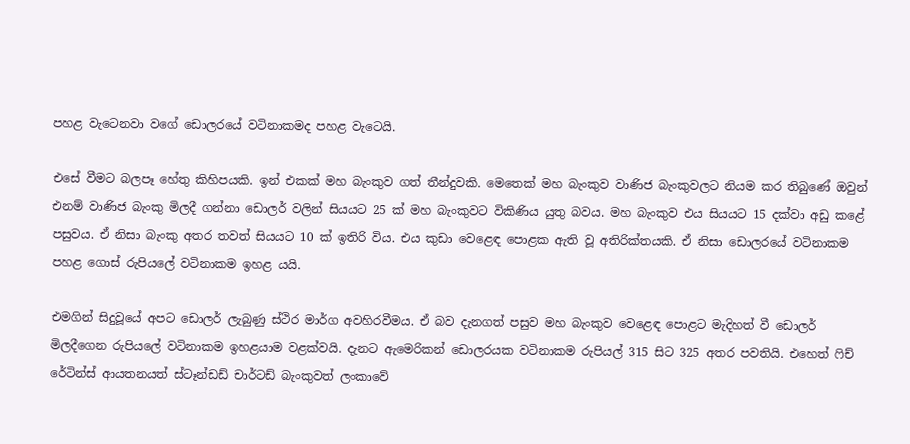පහළ වැටෙනවා වගේ ඩොලරයේ වටිනාකමද පහළ වැටෙයි.

එසේ වීමට බලපෑ හේතු කිහිපයකි. ඉන් එකක් මහ බැංකුව ගත් තීන්දුවකි. මෙතෙක් මහ බැංකුව වාණිජ බැංකුවලට නියම කර තිබුණේ ඔවුන් එනම් වාණිජ බැංකු මිලදී ගන්නා ඩොලර් වලින් සියයට 25 ක් මහ බැංකුවට විකිණිය යුතු බවය. මහ බැංකුව එය සියයට 15 දක්වා අඩු කළේ පසුවය. ඒ නිසා බැංකු අතර තවත් සියයට 10 ක් ඉතිරි විය. එය කුඩා වෙළෙඳ පොළක ඇති වූ අතිරික්තයකි. ඒ නිසා ඩොලරයේ වටිනාකම පහළ ගොස් රුපියලේ වටිනාකම ඉහළ යයි.

එමගින් සිදුවූයේ අපට ඩොලර් ලැබුණු ස්ථිර මාර්ග අවහිරවීමය. ඒ බව දැනගත් පසුව මහ බැංකුව වෙළෙඳ පොළට මැදිහත් වී ඩොලර් මිලදීගෙන රුපියලේ වටිනාකම ඉහළයාම වළක්වයි. දැනට ඇමෙරිකන් ඩොලරයක වටිනාකම රුපියල් 315 සිට 325 අතර පවතියි. එහෙත් ෆිච් රේටින්ස් ආයතනයත් ස්ටෑන්ඩඩ් චාර්ටඩ් බැංකුවත් ලංකාවේ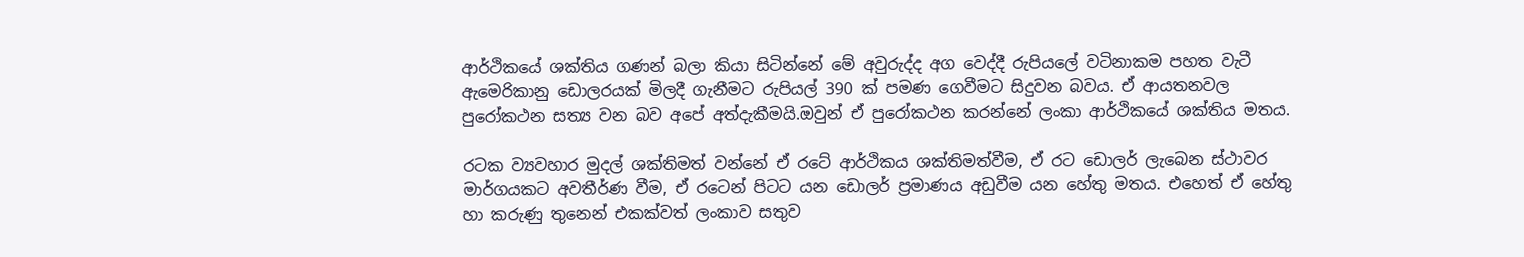ආර්ථිකයේ ශක්තිය ගණන් බලා කියා සිටින්නේ මේ අවුරුද්ද අග වෙද්දී රුපියලේ වටිනාකම පහත වැටී ඇමෙරිකානු ඩොලරයක් මිලදී ගැනීමට රුපියල් 390 ක් පමණ ගෙවීමට සිදුවන බවය. ඒ ආයතනවල පුරෝකථන සත්‍ය වන බව අපේ අත්දැකීමයි.ඔවුන් ඒ පුරෝකථන කරන්නේ ලංකා ආර්ථිකයේ ශක්තිය මතය.

රටක ව්‍යවහාර මුදල් ශක්තිමත් වන්නේ ඒ රටේ ආර්ථිකය ශක්තිමත්වීම, ඒ රට ඩොලර් ලැබෙන ස්ථාවර මාර්ගයකට අවතීර්ණ වීම, ඒ රටෙන් පිටට යන ඩොලර් ප්‍රමාණය අඩුවීම යන හේතු මතය. එහෙත් ඒ හේතු හා කරුණු තුනෙන් එකක්වත් ලංකාව සතුව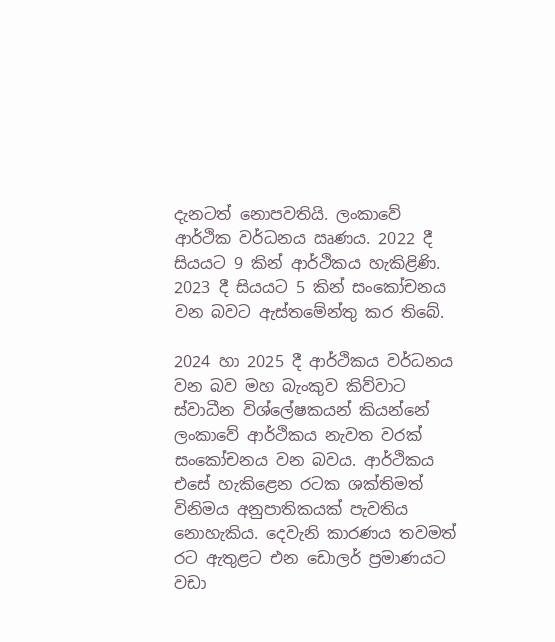දැනටත් නොපවතියි. ලංකාවේ ආර්ථික වර්ධනය ඍණය. 2022 දී සියයට 9 කින් ආර්ථිකය හැකිළිණි. 2023 දී සියයට 5 කින් සංකෝචනය වන බවට ඇස්තමේන්තු කර තිබේ.

2024 හා 2025 දී ආර්ථිකය වර්ධනය වන බව මහ බැංකුව කිව්වාට ස්වාධීන විශ්ලේෂකයන් කියන්නේ ලංකාවේ ආර්ථිකය නැවත වරක් සංකෝචනය වන බවය. ආර්ථිකය එසේ හැකිළෙන රටක ශක්තිමත් විනිමය අනුපාතිකයක් පැවතිය නොහැකිය. දෙවැනි කාරණය තවමත් රට ඇතුළට එන ඩොලර් ප්‍රමාණයට වඩා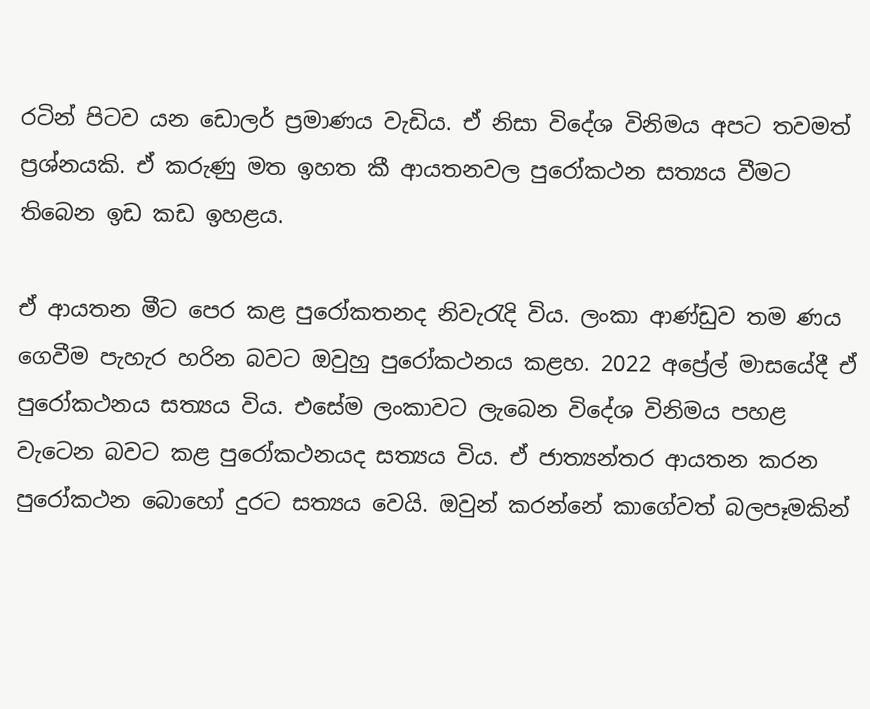රටින් පිටව යන ඩොලර් ප්‍රමාණය වැඩිය. ඒ නිසා විදේශ විනිමය අපට තවමත් ප්‍රශ්නයකි. ඒ කරුණු මත ඉහත කී ආයතනවල පුරෝකථන සත්‍යය වීමට තිබෙන ඉඩ කඩ ඉහළය.

ඒ ආයතන මීට පෙර කළ පුරෝකතනද නිවැරැදි විය. ලංකා ආණ්ඩුව තම ණය ගෙවීම පැහැර හරින බවට ඔවුහු පුරෝකථනය කළහ. 2022 අප්‍රේල් මාසයේදී ඒ පුරෝකථනය සත්‍යය විය. එසේම ලංකාවට ලැබෙන විදේශ විනිමය පහළ වැටෙන බවට කළ පුරෝකථනයද සත්‍යය විය. ඒ ජාත්‍යන්තර ආයතන කරන පුරෝකථන බොහෝ දුරට සත්‍යය වෙයි. ඔවුන් කරන්නේ කාගේවත් බලපෑමකින්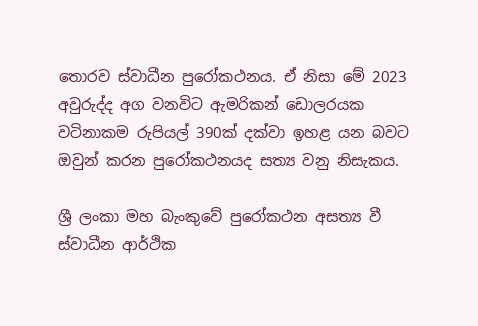තොරව ස්වාධීන පුරෝකථනය. ඒ නිසා මේ 2023 අවුරුද්ද අග වනවිට ඇමරිකන් ඩොලරයක වටිනාකම රුපියල් 390ක් දක්වා ඉහළ යන බවට ඔවුන් කරන පුරෝකථනයද සත්‍ය වනු නිසැකය.

ශ්‍රී ලංකා මහ බැංකුවේ පුරෝකථන අසත්‍ය වී ස්වාධීන ආර්ථික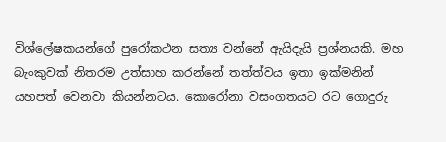විශ්ලේෂකයන්ගේ පුරෝකථන සත්‍ය වන්නේ ඇයිදැයි ප්‍රශ්නයකි. මහ බැංකුවක් නිතරම උත්සාහ කරන්නේ තත්ත්වය ඉතා ඉක්මනින් යහපත් වෙනවා කියන්නටය. කොරෝනා වසංගතයට රට ගොදුරු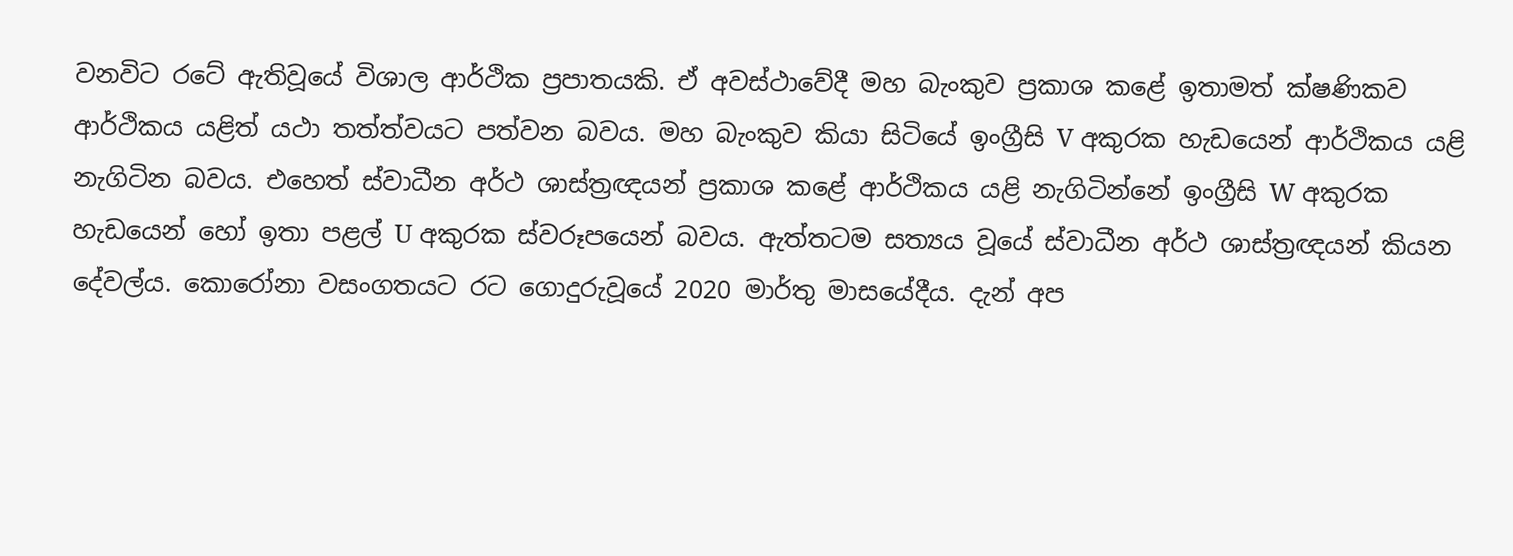වනවිට රටේ ඇතිවූයේ විශාල ආර්ථික ප්‍රපාතයකි. ඒ අවස්ථාවේදී මහ බැංකුව ප්‍රකාශ කළේ ඉතාමත් ක්ෂණිකව ආර්ථිකය යළිත් යථා තත්ත්වයට පත්වන බවය. මහ බැංකුව කියා සිටියේ ඉංග්‍රීසි V අකුරක හැඩයෙන් ආර්ථිකය යළි නැගිටින බවය. එහෙත් ස්වාධීන අර්ථ ශාස්ත්‍රඥයන් ප්‍රකාශ කළේ ආර්ථිකය යළි නැගිටින්නේ ඉංග්‍රීසි W අකුරක හැඩයෙන් හෝ ඉතා පළල් U අකුරක ස්වරූපයෙන් බවය. ඇත්තටම සත්‍යය වූයේ ස්වාධීන අර්ථ ශාස්ත්‍රඥයන් කියන දේවල්ය. කොරෝනා වසංගතයට රට ගොදුරුවූයේ 2020 මාර්තු මාසයේදීය. දැන් අප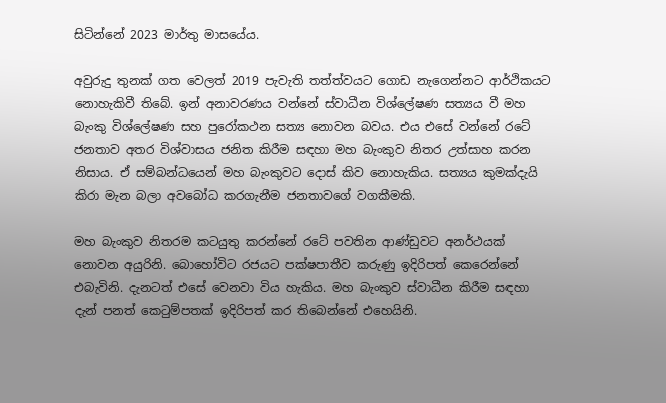සිටින්නේ 2023 මාර්තු මාසයේය.

අවුරුදු තුනක් ගත වෙලත් 2019 පැවැති තත්ත්වයට ගොඩ නැගෙන්නට ආර්ථිකයට නොහැකිවී තිබේ. ඉන් අනාවරණය වන්නේ ස්වාධීන විශ්ලේෂණ සත්‍යය වී මහ බැංකු විශ්ලේෂණ සහ පුරෝකථන සත්‍ය නොවන බවය. එය එසේ වන්නේ රටේ ජනතාව අතර විශ්වාසය ජනිත කිරීම සඳහා මහ බැංකුව නිතර උත්සාහ කරන නිසාය. ඒ සම්බන්ධයෙන් මහ බැංකුවට දොස් කිව නොහැකිය. සත්‍යය කුමක්දැයි කිරා මැන බලා අවබෝධ කරගැනීම ජනතාවගේ වගකීමකි.

මහ බැංකුව නිතරම කටයුතු කරන්නේ රටේ පවතින ආණ්ඩුවට අනර්ථයක් නොවන අයුරිනි. බොහෝවිට රජයට පක්ෂපාතීව කරුණු ඉදිරිපත් කෙරෙන්නේ එබැවිනි. දැනටත් එසේ වෙනවා විය හැකිය. මහ බැංකුව ස්වාධීන කිරීම සඳහා දැන් පනත් කෙටුම්පතක් ඉදිරිපත් කර තිබෙන්නේ එහෙයිනි.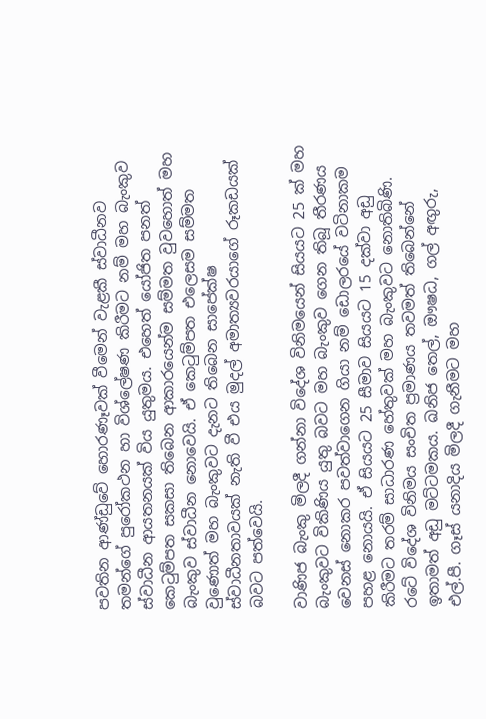පවතින ආණ්ඩුවේ හොරණෑවක් වීමෙන් වැළකී ස්වාධීනව තමන්ගේ පුරෝකථන හා විශ්ලේෂණ කිරීමට නම් මහ බැංකුව ස්වාධීන ආයතනයක් විය යුතුමය. එහෙත් යෝජිත පනත් කෙටුම්පත සකසා තිබෙන ආකාරයෙන්ම සම්මත වුවහොත් මහ බැංකුව ස්වාධීන නොවෙයි. ඒ කෙටුම්පත එලෙසම සම්මත වුණොත් මහ බැංකුවට දැනට තිබෙන සාපේක්ෂ ස්වාධීනතාවයක් නැති වී එය මුදල් අමාත්‍යවරයාගේ රූකඩයක් බවට පත්වෙයි.

වාණිජ බැංකු මිලදී ගන්නා විදේශ විනිමයෙන් සියයට 25 ක් මහ බැංකුවට විකිණිය යුතු බවට මහ බැංකුව ගෙන තිබූ තීරණය වෙනස් නොකර පවත්වාගෙන ගියා නම් ඩොලරයේ වටිනාකම පහළ නොයයි. ඒ සියයට 25 සීමාව සියයට 15 දක්වා අඩු කිරීමට තරම් සාධාරණ හේතුවක් මහ බැංකුවට නොතිබිණි. රටේ විදේශ විනිමය සංචිත ප්‍රමාණය තවමත් තිබෙන්නේ ඉතාමත් අඩු මට්ටමකය. ඛනිජ තෙල්, ඖෂධ, ගල් අඟුරු, එල්.පී. ගෑස් යනාදිය මිලදී ගැනීමට මහ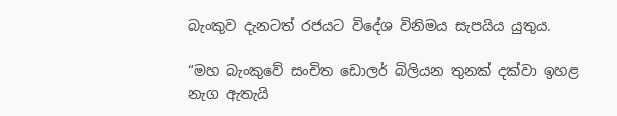බැංකුව දැනටත් රජයට විදේශ විනිමය සැපයිය යුතුය.

“මහ බැංකුවේ සංචිත ඩොලර් බිලියන තුනක් දක්වා ඉහළ නැග ඇතැයි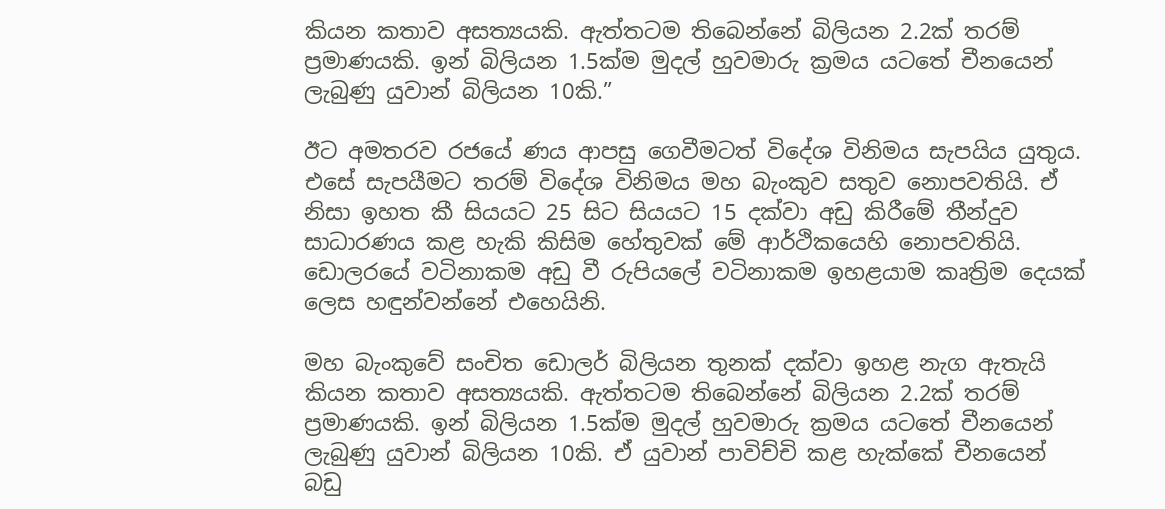කියන කතාව අසත්‍යයකි. ඇත්තටම තිබෙන්නේ බිලියන 2.2ක් තරම් ප්‍රමාණයකි. ඉන් බිලියන 1.5ක්ම මුදල් හුවමාරු ක්‍රමය යටතේ චීනයෙන් ලැබුණු යුවාන් බිලියන 10කි.”

ඊට අමතරව රජයේ ණය ආපසු ගෙවීමටත් විදේශ විනිමය සැපයිය යුතුය. එසේ සැපයීමට තරම් විදේශ විනිමය මහ බැංකුව සතුව නොපවතියි. ඒ නිසා ඉහත කී සියයට 25 සිට සියයට 15 දක්වා අඩු කිරීමේ තීන්දුව සාධාරණය කළ හැකි කිසිම හේතුවක් මේ ආර්ථිකයෙහි නොපවතියි. ඩොලරයේ වටිනාකම අඩු වී රුපියලේ වටිනාකම ඉහළයාම කෘත්‍රිම දෙයක් ලෙස හඳුන්වන්නේ එහෙයිනි.

මහ බැංකුවේ සංචිත ඩොලර් බිලියන තුනක් දක්වා ඉහළ නැග ඇතැයි කියන කතාව අසත්‍යයකි. ඇත්තටම තිබෙන්නේ බිලියන 2.2ක් තරම් ප්‍රමාණයකි. ඉන් බිලියන 1.5ක්ම මුදල් හුවමාරු ක්‍රමය යටතේ චීනයෙන් ලැබුණු යුවාන් බිලියන 10කි. ඒ යුවාන් පාවිච්චි කළ හැක්කේ චීනයෙන් බඩු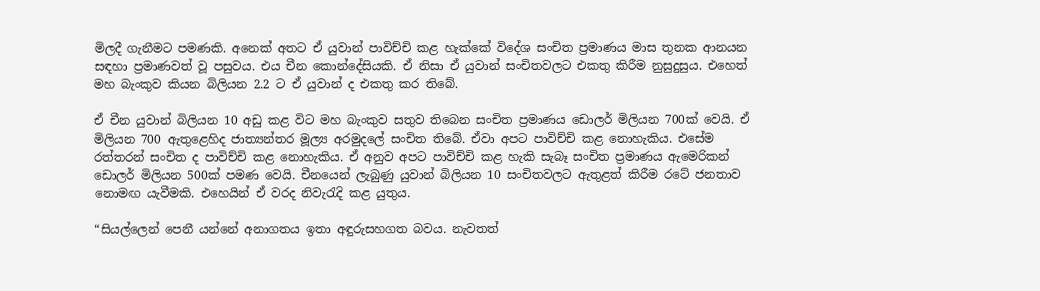මිලදී ගැනීමට පමණකි. අනෙක් අතට ඒ යුවාන් පාවිච්චි කළ හැක්කේ විදේශ සංචිත ප්‍රමාණය මාස තුනක ආනයන සඳහා ප්‍රමාණවත් වූ පසුවය. එය චීන කොන්දේසියකි. ඒ නිසා ඒ යුවාන් සංචිතවලට එකතු කිරීම නුසුදුසුය. එහෙත් මහ බැංකුව කියන බිලියන 2.2 ට ඒ යුවාන් ද එකතු කර තිබේ.

ඒ චීන යුවාන් බිලියන 10 අඩු කළ විට මහ බැංකුව සතුව තිබෙන සංචිත ප්‍රමාණය ඩොලර් මිලියන 700ක් වෙයි. ඒ මිලියන 700 ඇතුළෙහිද ජාත්‍යන්තර මූල්‍ය අරමුදලේ සංචිත තිබේ. ඒවා අපට පාවිච්චි කළ නොහැකිය. එසේම රත්තරන් සංචිත ද පාවිච්චි කළ නොහැකිය. ඒ අනුව අපට පාවිච්චි කළ හැකි සැබෑ සංචිත ප්‍රමාණය ඇමෙරිකන් ඩොලර් මිලියන 500ක් පමණ වෙයි. චීනයෙන් ලැබුණු යුවාන් බිලියන 10 සංචිතවලට ඇතුළත් කිරීම රටේ ජනතාව නොමඟ යැවීමකි. එහෙයින් ඒ වරද නිවැරැදි කළ යුතුය.

“සියල්ලෙන් පෙනී යන්නේ අනාගතය ඉතා අඳුරුසහගත බවය. නැවතත්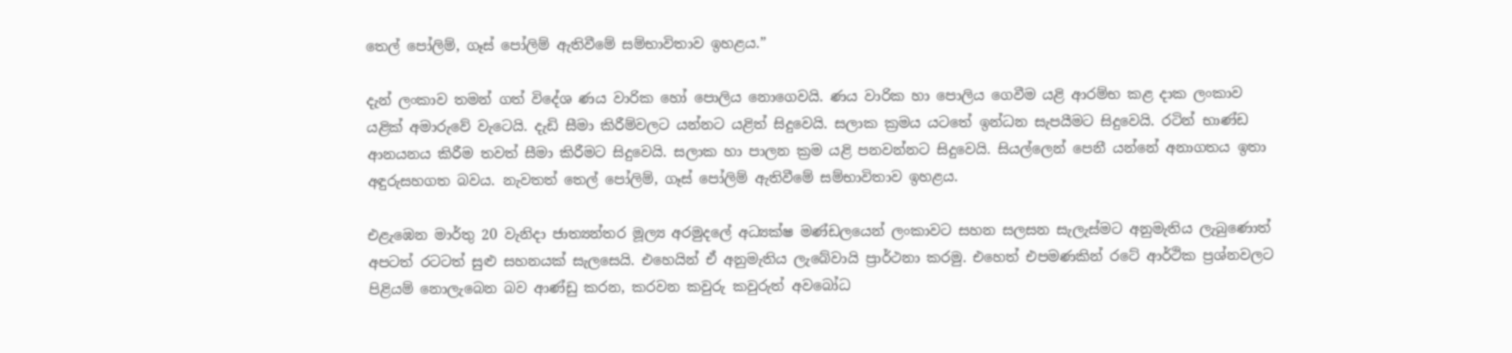තෙල් පෝලිම්, ගෑස් පෝලිම් ඇතිවීමේ සම්භාවිතාව ඉහළය.”

දැන් ලංකාව තමන් ගත් විදේශ ණය වාරික හෝ පොලිය නොගෙවයි. ණය වාරික හා පොලිය ගෙවීම යළි ආරම්භ කළ දාක ලංකාව යළික් අමාරුවේ වැටෙයි. දැඩි සීමා කිරීම්වලට යන්නට යළිත් සිදුවෙයි. සලාක ක්‍රමය යටතේ ඉන්ධන සැපයීමට සිදුවෙයි. රටින් භාණ්ඩ ආනයනය කිරීම තවත් සීමා කිරීමට සිදුවෙයි. සලාක හා පාලන ක්‍රම යළි පනවන්නට සිදුවෙයි. සියල්ලෙන් පෙනී යන්නේ අනාගතය ඉතා අඳුරුසහගත බවය. නැවතත් තෙල් පෝලිම්, ගෑස් පෝලිම් ඇතිවීමේ සම්භාවිතාව ඉහළය.

එළැඹෙන මාර්තු 20 වැනිදා ජාත්‍යන්තර මූල්‍ය අරමුදලේ අධ්‍යක්ෂ මණ්ඩලයෙන් ලංකාවට සහන සලසන සැලැස්මට අනුමැතිය ලැබුණොත් අපටත් රටටත් සුළු සහනයක් සැලසෙයි. එහෙයින් ඒ අනුමැතිය ලැබේවායි ප්‍රාර්ථනා කරමු. එහෙත් එපමණකින් රටේ ආර්ථික ප්‍රශ්නවලට පිළියම් නොලැබෙන බව ආණ්ඩු කරන, කරවන කවුරු කවුරුත් අවබෝධ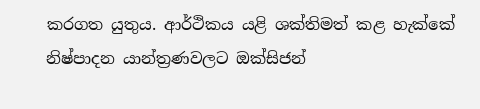කරගත යුතුය. ආර්ථිකය යළි ශක්තිමත් කළ හැක්කේ නිෂ්පාදන යාන්ත්‍රණවලට ඔක්සිජන්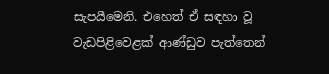සැපයීමෙනි. එහෙත් ඒ සඳහා වූ වැඩපිළිවෙළක් ආණ්ඩුව පැත්තෙන්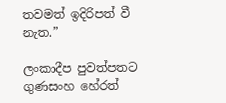තවමත් ඉදිරිපත් වී නැත.”

ලංකාදීප පුවත්පතට ගුණසංහ හේරත්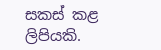සකස් කළ ලිපියකි.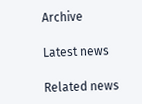Archive

Latest news

Related news